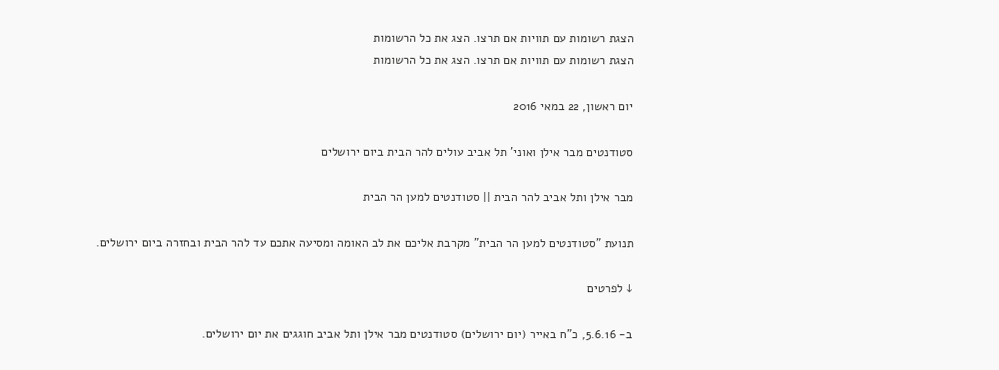הצגת רשומות עם תוויות אם תרצו. הצג את כל הרשומות
הצגת רשומות עם תוויות אם תרצו. הצג את כל הרשומות

יום ראשון, 22 במאי 2016

סטודנטים מבר אילן ואוני' תל אביב עולים להר הבית ביום ירושלים

מבר אילן ותל אביב להר הבית || סטודנטים למען הר הבית

תנועת "סטודנטים למען הר הבית" מקרבת אליכם את לב האומה ומסיעה אתכם עד להר הבית ובחזרה ביום ירושלים.

↓ לפרטים

ב- 5.6.16, כ"ח באייר (יום ירושלים) סטודנטים מבר אילן ותל אביב חוגגים את יום ירושלים.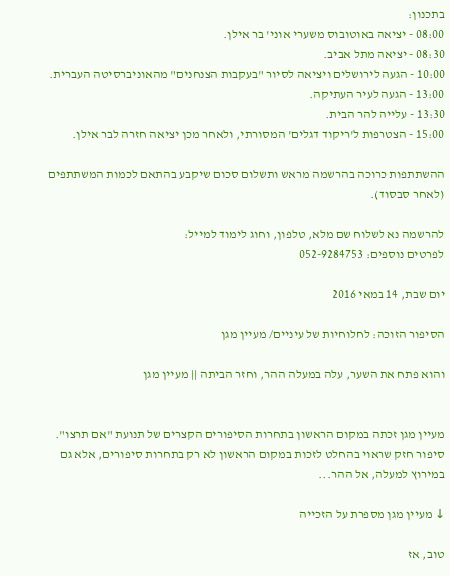בתכנון:
08:00 - יציאה באוטובוס משערי אוני' בר אילן.
08:30 - יציאה מתל אביב.
10:00 - הגעה לירושלים ויציאה לסיור "בעקבות הצנחנים" מהאוניברסיטה העברית.
13:00 - הגעה לעיר העתיקה.
13:30 - עלייה להר הבית.
15:00 - הצטרפות ל'ריקוד דגלים' המסורתי, ולאחר מכן יציאה חזרה לבר אילן.

ההשתתפות כרוכה בהרשמה מראש ותשלום סכום שיקבע בהתאם לכמות המשתתפים (לאחר סבסוד).

להרשמה נא לשלוח שם מלא, טלפון, וחוג לימוד למייל:
לפרטים נוספים: 052-9284753

יום שבת, 14 במאי 2016

הסיפור הזוכה: לחלוחיות של עיניים/ מעיין מגן

והוא פתח את השער, עלה במעלה ההר, וחזר הביתה || מעיין מגן


מעיין מגן זכתה במקום הראשון בתחרות הסיפורים הקצרים של תנועת "אם תרצו". סיפור חזק שראוי בהחלט לזכות במקום הראשון לא רק בתחרות סיפורים, אלא גם במירוץ למעלה, אל ההר...

↓ מעיין מגן מספרת על הזכייה

טוב, אז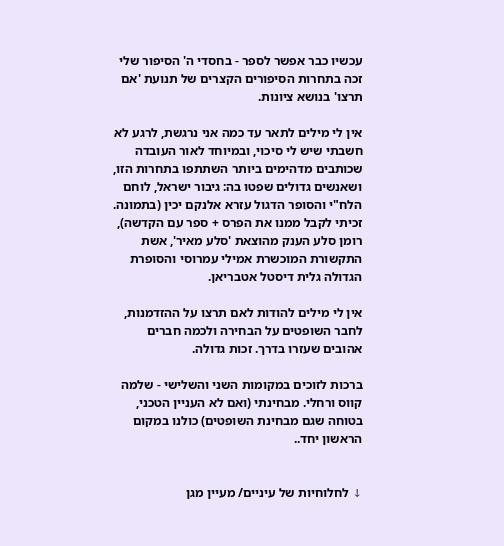עכשיו כבר אפשר לספר - בחסדי ה' הסיפור שלי זכה בתחרות הסיפורים הקצרים של תנועת 'אם תרצו' בנושא ציונות.

אין לי מילים לתאר עד כמה אני נרגשת, לרגע לא חשבתי שיש לי סיכוי, ובמיוחד לאור העובדה שכותבים מדהימים ביותר השתתפו בתחרות הזו, ושאנשים גדולים שפטו בה: גיבור ישראל, לוחם הלח"י והסופר הדגול עזרא אלנקם יכין (בתמונה. זכיתי לקבל ממנו את הפרס + ספר עם הקדשה), רומן סלע הענק מהוצאת 'סלע מאיר', אשת התקשורת המוכשרת אמילי עמרוסי והסופרת הגדולה גלית דיסטל אטבריאן.

אין לי מילים להודות לאם תרצו על ההזדמנות, לחבר השופטים על הבחירה ולכמה חברים אהובים שעזרו בדרך. זכות גדולה.

ברכות לזוכים במקומות השני והשלישי - שלמה קווס ורחלי. מבחינתי (ואם לא העניין הטכני, בטוחה שגם מבחינת השופטים) כולנו במקום הראשון יחד..


↓ לחלוחיות של עיניים/ מעיין מגן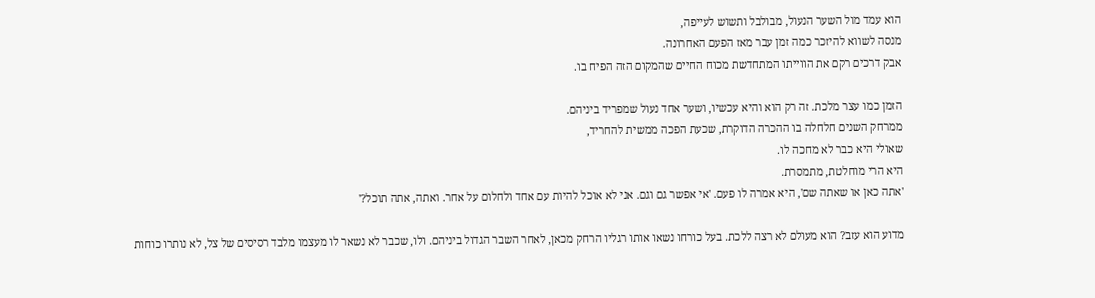הוא עמד מול השער הנעול, מבולבל ותשוש לעייפה,
מנסה לשווא להיזכר כמה זמן עבר מאז הפעם האחרונה.
אבק דרכים רקם את הווייתו המתחדשת מכוח החיים שהמקום הזה הפיח בו.

הזמן כמו עצר מלכת. זה רק הוא והיא עכשיו, ושער אחד נעול שמפריד ביניהם.
ממרחק השנים חלחלה בו ההכרה הדוקרת, שכעת הפכה ממשית להחריד,
שאולי היא כבר לא מחכה לו.
היא הרי מוחלטת, מתמסרת.
'אתה כאן או שאתה שם', היא אמרה לו פעם. 'אי אפשר גם וגם. אני לא אוכל להיות עם אחד ולחלום על אחר. ואתה, אתה תוכל?'

מדוע הוא עזב? הוא מעולם לא רצה ללכת. בעל כורחו נשאו אותו רגליו הרחק מכאן, לאחר השבר הגדול ביניהם. ולו, שכבר לא נשאר לו מעצמו מלבד רסיסים של צל, לא נותרו כוחות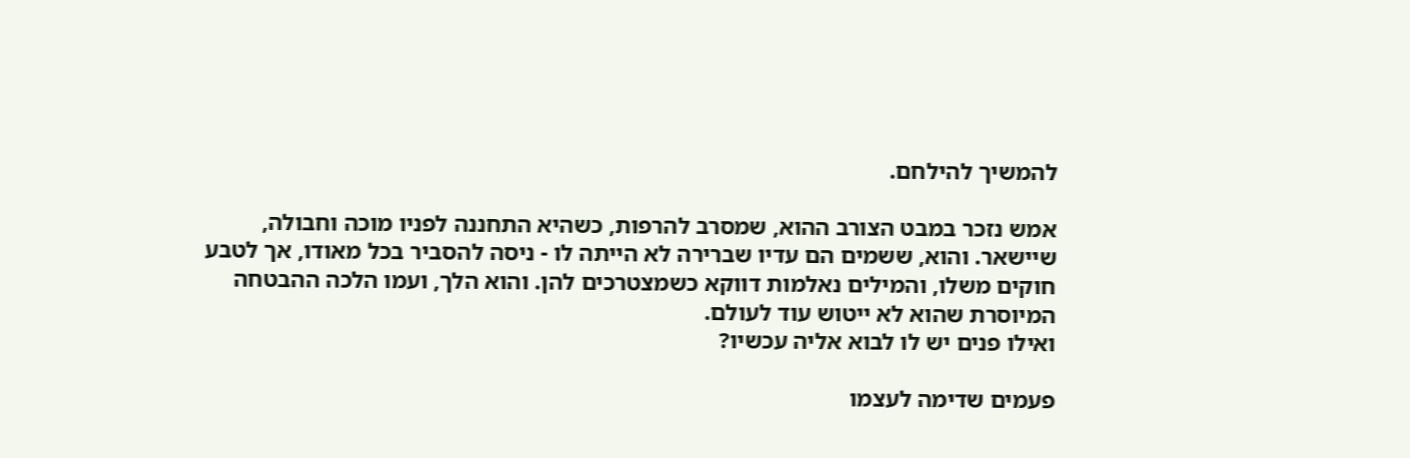להמשיך להילחם.

אמש נזכר במבט הצורב ההוא, שמסרב להרפות, כשהיא התחננה לפניו מוכה וחבולה, שיישאר. והוא, ששמים הם עדיו שברירה לא הייתה לו - ניסה להסביר בכל מאודו, אך לטבע חוקים משלו, והמילים נאלמות דווקא כשמצטרכים להן. והוא הלך, ועמו הלכה ההבטחה המיוסרת שהוא לא ייטוש עוד לעולם.
ואילו פנים יש לו לבוא אליה עכשיו?

פעמים שדימה לעצמו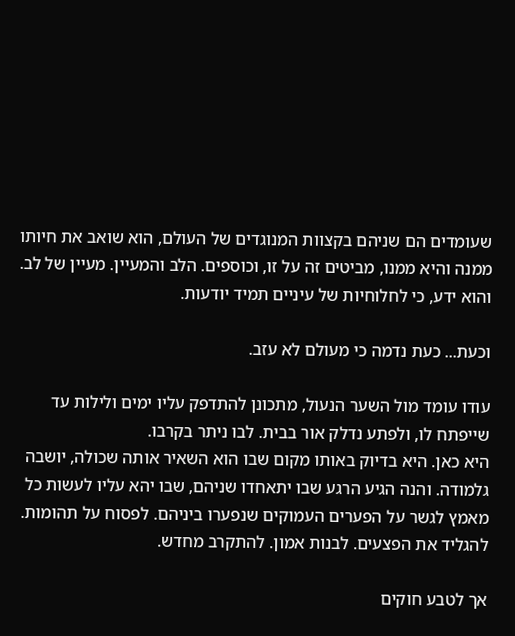שעומדים הם שניהם בקצוות המנוגדים של העולם, הוא שואב את חיותו ממנה והיא ממנו, מביטים זה על זו, וכוספים. הלב והמעיין. מעיין של לב.
והוא ידע, כי לחלוחיות של עיניים תמיד יודעות.

וכעת... כעת נדמה כי מעולם לא עזב.

עודו עומד מול השער הנעול, מתכונן להתדפק עליו ימים ולילות עד שייפתח לו, ולפתע נדלק אור בבית. לבו ניתר בקרבו.
היא כאן. היא בדיוק באותו מקום שבו הוא השאיר אותה שכולה, יושבה גלמודה. והנה הגיע הרגע שבו יתאחדו שניהם, שבו יהא עליו לעשות כל מאמץ לגשר על הפערים העמוקים שנפערו ביניהם. לפסוח על תהומות. להגליד את הפצעים. לבנות אמון. להתקרב מחדש.

אך לטבע חוקים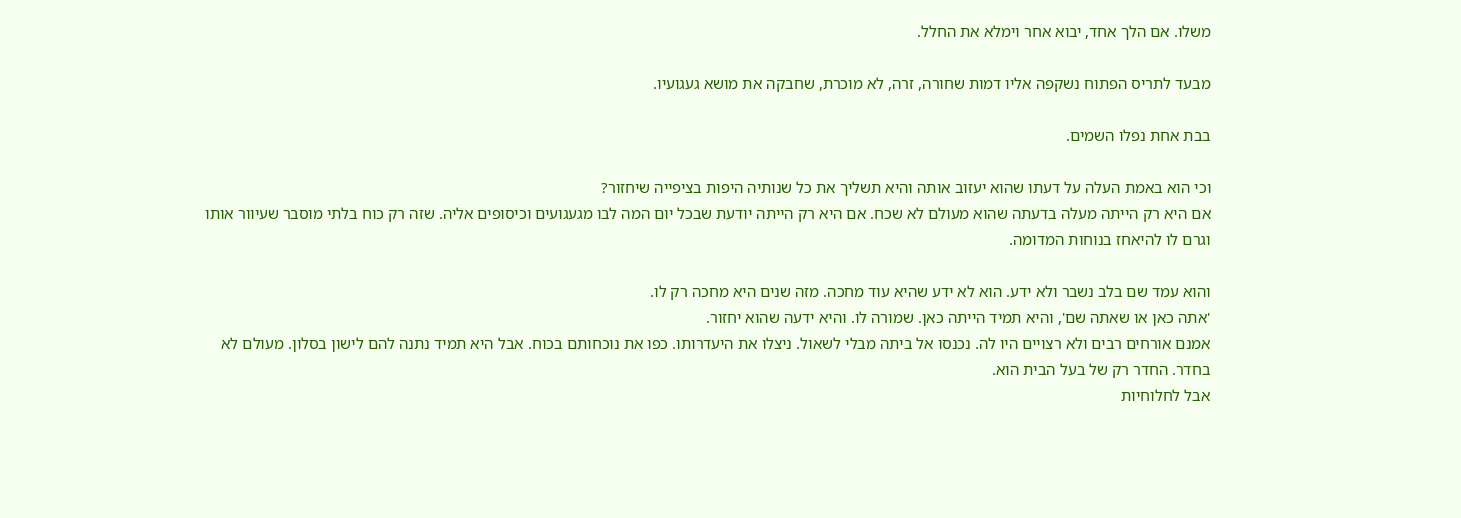משלו. אם הלך אחד, יבוא אחר וימלא את החלל.

מבעד לתריס הפתוח נשקפה אליו דמות שחורה, זרה, לא מוכרת, שחבקה את מושא געגועיו.

בבת אחת נפלו השמים.

וכי הוא באמת העלה על דעתו שהוא יעזוב אותה והיא תשליך את כל שנותיה היפות בציפייה שיחזור?
אם היא רק הייתה מעלה בדעתה שהוא מעולם לא שכח. אם היא רק הייתה יודעת שבכל יום המה לבו מגעגועים וכיסופים אליה. שזה רק כוח בלתי מוסבר שעיוור אותו וגרם לו להיאחז בנוחות המדומה.

והוא עמד שם בלב נשבר ולא ידע. הוא לא ידע שהיא עוד מחכה. מזה שנים היא מחכה רק לו.
'אתה כאן או שאתה שם', והיא תמיד הייתה כאן. שמורה לו. והיא ידעה שהוא יחזור.
אמנם אורחים רבים ולא רצויים היו לה. נכנסו אל ביתה מבלי לשאול. ניצלו את היעדרותו. כפו את נוכחותם בכוח. אבל היא תמיד נתנה להם לישון בסלון. מעולם לא בחדר. החדר רק של בעל הבית הוא.
אבל לחלוחיות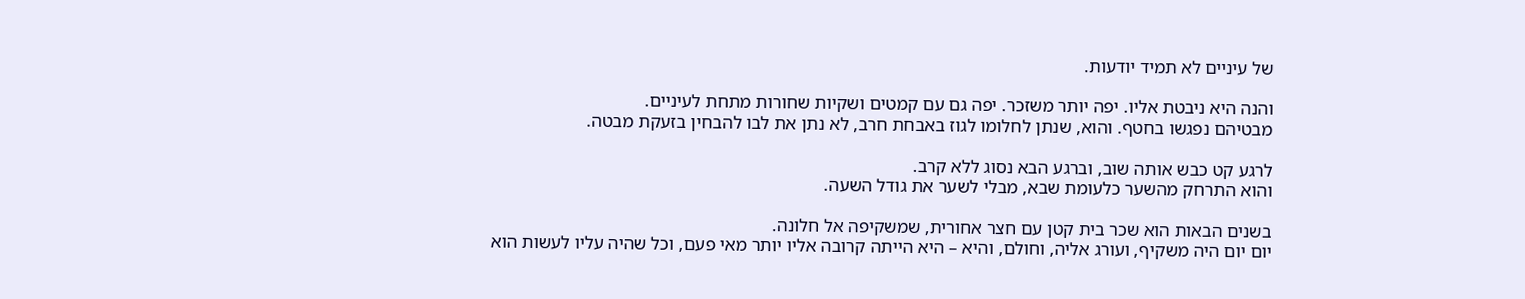של עיניים לא תמיד יודעות.

והנה היא ניבטת אליו. יפה יותר משזכר. יפה גם עם קמטים ושקיות שחורות מתחת לעיניים.
מבטיהם נפגשו בחטף. והוא, שנתן לחלומו לגוז באבחת חרב, לא נתן את לבו להבחין בזעקת מבטה.

לרגע קט כבש אותה שוב, וברגע הבא נסוג ללא קרב.
והוא התרחק מהשער כלעומת שבא, מבלי לשער את גודל השעה.

בשנים הבאות הוא שכר בית קטן עם חצר אחורית, שמשקיפה אל חלונה.
יום יום היה משקיף, ועורג אליה, וחולם, והיא – היא הייתה קרובה אליו יותר מאי פעם, וכל שהיה עליו לעשות הוא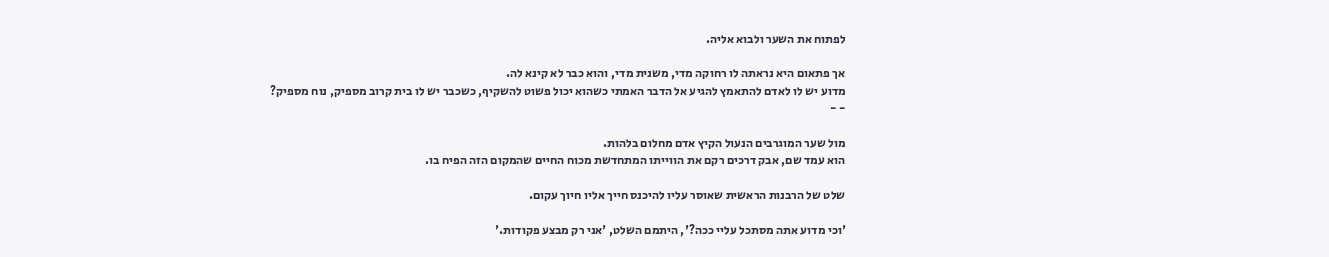לפתוח את השער ולבוא אליה.

אך פתאום היא נראתה לו רחוקה מדי, משנית מדי, והוא כבר לא קינא לה.
מדוע יש לו לאדם להתאמץ להגיע אל הדבר האמתי כשהוא יכול פשוט להשקיף, כשכבר יש לו בית קרוב מספיק, נוח מספיק?
- -

מול שער המוגרבים הנעול הקיץ אדם מחלום בלהות.
הוא עמד שם, אבק דרכים רקם את הווייתו המתחדשת מכוח החיים שהמקום הזה הפיח בו.

שלט של הרבנות הראשית שאוסר עליו להיכנס חייך אליו חיוך עקום.

'וכי מדוע אתה מסתכל עליי ככה?', היתמם השלט, 'אני רק מבצע פקודות.'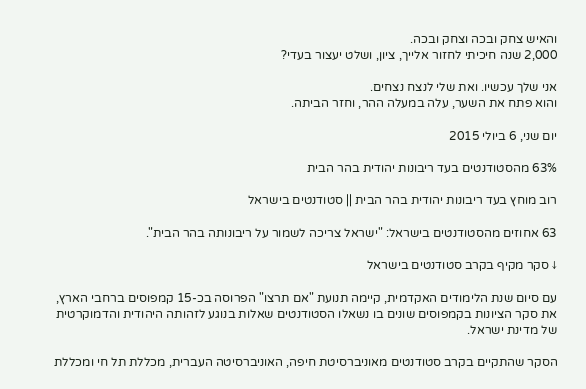והאיש צחק ובכה וצחק ובכה.
2,000 שנה חיכיתי לחזור אלייך, ציון, ושלט יעצור בעדי?

אני שלך עכשיו. ואת שלי לנצח נצחים.
והוא פתח את השער, עלה במעלה ההר, וחזר הביתה.

יום שני, 6 ביולי 2015

63% מהסטודנטים בעד ריבונות יהודית בהר הבית

רוב מוחץ בעד ריבונות יהודית בהר הבית || סטודנטים בישראל

63 אחוזים מהסטודנטים בישראל: "ישראל צריכה לשמור על ריבונותה בהר הבית".

↓ סקר מקיף בקרב סטודנטים בישראל

עם סיום שנת הלימודים האקדמית, קיימה תנועת "אם תרצו" הפרוסה בכ-15 קמפוסים ברחבי הארץ, את סקר הציונות בקמפוסים שונים בו נשאלו הסטודנטים שאלות בנוגע לזהותה היהודית והדמוקרטית של מדינת ישראל.

הסקר שהתקיים בקרב סטודנטים מאוניברסיטת חיפה, האוניברסיטה העברית, מכללת תל חי ומכללת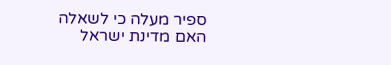ספיר מעלה כי לשאלה האם מדינת ישראל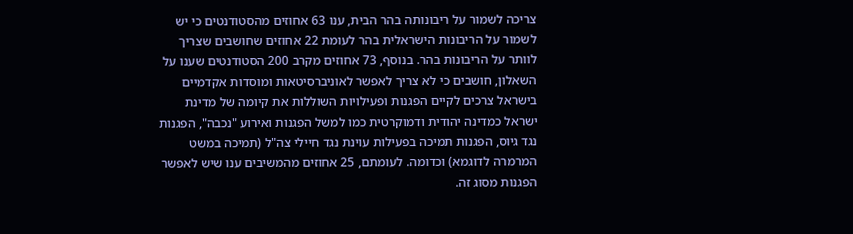צריכה לשמור על ריבונותה בהר הבית, ענו 63 אחוזים מהסטודנטים כי יש לשמור על הריבונות הישראלית בהר לעומת 22 אחוזים שחושבים שצריך לוותר על הריבונות בהר. בנוסף, 73 אחוזים מקרב 200 הסטודנטים שענו על השאלון, חושבים כי לא צריך לאפשר לאוניברסיטאות ומוסדות אקדמיים בישראל צרכים לקיים הפגנות ופעילויות השוללות את קיומה של מדינת ישראל כמדינה יהודית ודמוקרטית כמו למשל הפגנות ואירוע "נכבה", הפגנות נגד גיוס, הפגנות תמיכה בפעילות עוינת נגד חיילי צה"ל (תמיכה במשט המרמרה לדוגמא) וכדומה. לעומתם, 25 אחוזים מהמשיבים ענו שיש לאפשר הפגנות מסוג זה.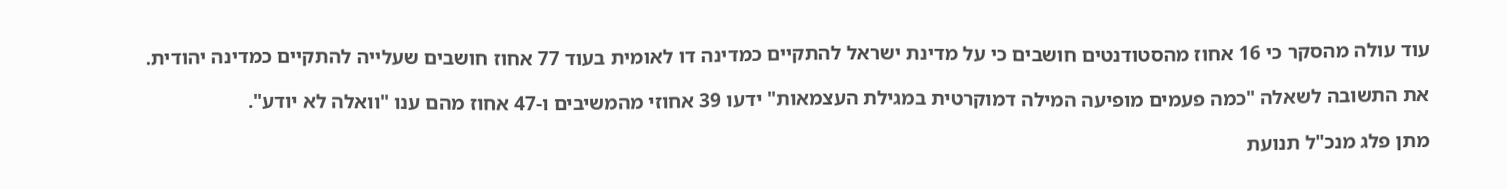עוד עולה מהסקר כי 16 אחוז מהסטודנטים חושבים כי על מדינת ישראל להתקיים כמדינה דו לאומית בעוד 77 אחוז חושבים שעלייה להתקיים כמדינה יהודית.

את התשובה לשאלה "כמה פעמים מופיעה המילה דמוקרטית במגילת העצמאות" ידעו 39 אחוזי מהמשיבים ו-47 אחוז מהם ענו "וואלה לא יודע".

מתן פלג מנכ"ל תנועת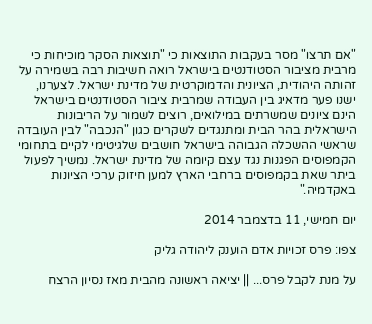"אם תרצו" מסר בעקבות התוצאות כי "תוצאות הסקר מוכיחות כי מרבית מציבור הסטודנטים בישראל רואה חשיבות רבה בשמירה על זהותה היהודית, הציונית והדמוקרטית של מדינת ישראל. לצערנו, ישנו פער מדאיג בין העבודה שמרבית ציבור הסטודנטים בישראל הינם ציונים שמשרתים במילואים, רוצים לשמור על הריבונות הישראלית בהר הבית ומתנגדים לשקרים כגון "הנכבה" לבין העובדה שראשי ההשכלה הגבוהה בישראל חושבים שלגיטימי לקיים בתחומי הקמפוסים הפגנות נגד עצם קיומה של מדינת ישראל. נמשיך לפעול ביתר שאת בקמפוסים ברחבי הארץ למען חיזוק ערכי הציונות באקדמיה."

יום חמישי, 11 בדצמבר 2014

צפו: פרס זכויות אדם הוענק ליהודה גליק

על מנת לקבל פרס... || יציאה ראשונה מהבית מאז נסיון הרצח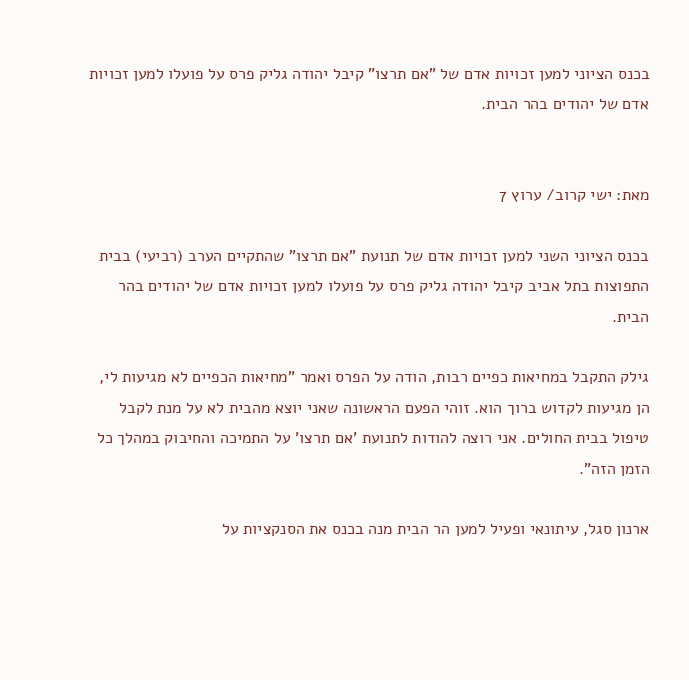בכנס הציוני למען זכויות אדם של "אם תרצו" קיבל יהודה גליק פרס על פועלו למען זכויות אדם של יהודים בהר הבית.


מאת: ישי קרוב/ ערוץ 7

בכנס הציוני השני למען זכויות אדם של תנועת "אם תרצו" שהתקיים הערב (רביעי) בבית התפוצות בתל אביב קיבל יהודה גליק פרס על פועלו למען זכויות אדם של יהודים בהר הבית.

גילק התקבל במחיאות כפיים רבות, הודה על הפרס ואמר "מחיאות הכפיים לא מגיעות לי, הן מגיעות לקדוש ברוך הוא. זוהי הפעם הראשונה שאני יוצא מהבית לא על מנת לקבל טיפול בבית החולים. אני רוצה להודות לתנועת 'אם תרצו' על התמיכה והחיבוק במהלך כל הזמן הזה".

ארנון סגל, עיתונאי ופעיל למען הר הבית מנה בכנס את הסנקציות על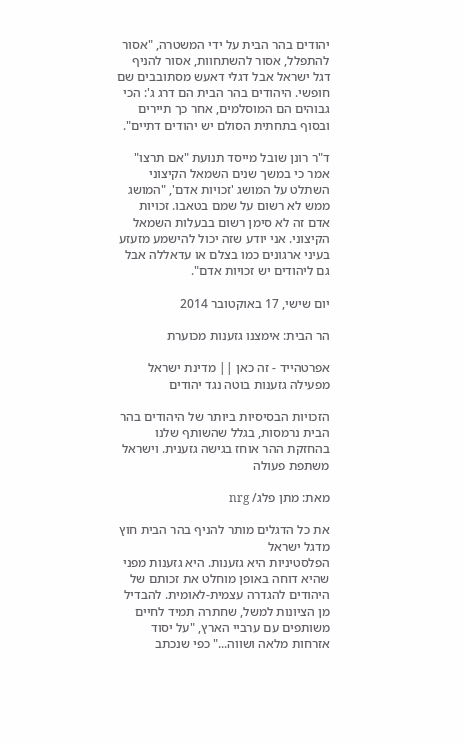יהודים בהר הבית על ידי המשטרה, "אסור להתפלל, אסור להשתחוות, אסור להניף דגל ישראל אבל דגלי דאעש מסתובבים שם חופשי. היהודים בהר הבית הם דרג ג': הכי גבוהים הם המוסלמים, אחר כך תיירים ובסוף בתחתית הסולם יש יהודים דתיים".

ד"ר רונן שובל מייסד תנועת "אם תרצו" אמר כי במשך שנים השמאל הקיצוני השתלט על המושג 'זכויות אדם', "המושג ממש לא רשום על שמם בטאבו. זכויות אדם זה לא סימן רשום בבעלות השמאל הקיצוני. אני יודע שזה יכול להישמע מזעזע בעיני ארגונים כמו בצלם או עדאללה אבל גם ליהודים יש זכויות אדם".

יום שישי, 17 באוקטובר 2014

הר הבית: אימצנו גזענות מכוערת

אפרטהייד - זה כאן || מדינת ישראל מפעילה גזענות בוטה נגד יהודים

הזכויות הבסיסיות ביותר של היהודים בהר הבית נרמסות, בגלל שהשותף שלנו בהחזקת ההר אוחז בגישה גזענית. וישראל משתפת פעולה

מאת: מתן פלג/ nrg

את כל הדגלים מותר להניף בהר הבית חוץ מדגל ישראל
הפלסטיניות היא גזענות. היא גזענות מפני שהיא דוחה באופן מוחלט את זכותם של היהודים להגדרה עצמית-לאומית. להבדיל מן הציונות למשל, שחתרה תמיד לחיים משותפים עם ערביי הארץ, "על יסוד אזרחות מלאה ושווה..." כפי שנכתב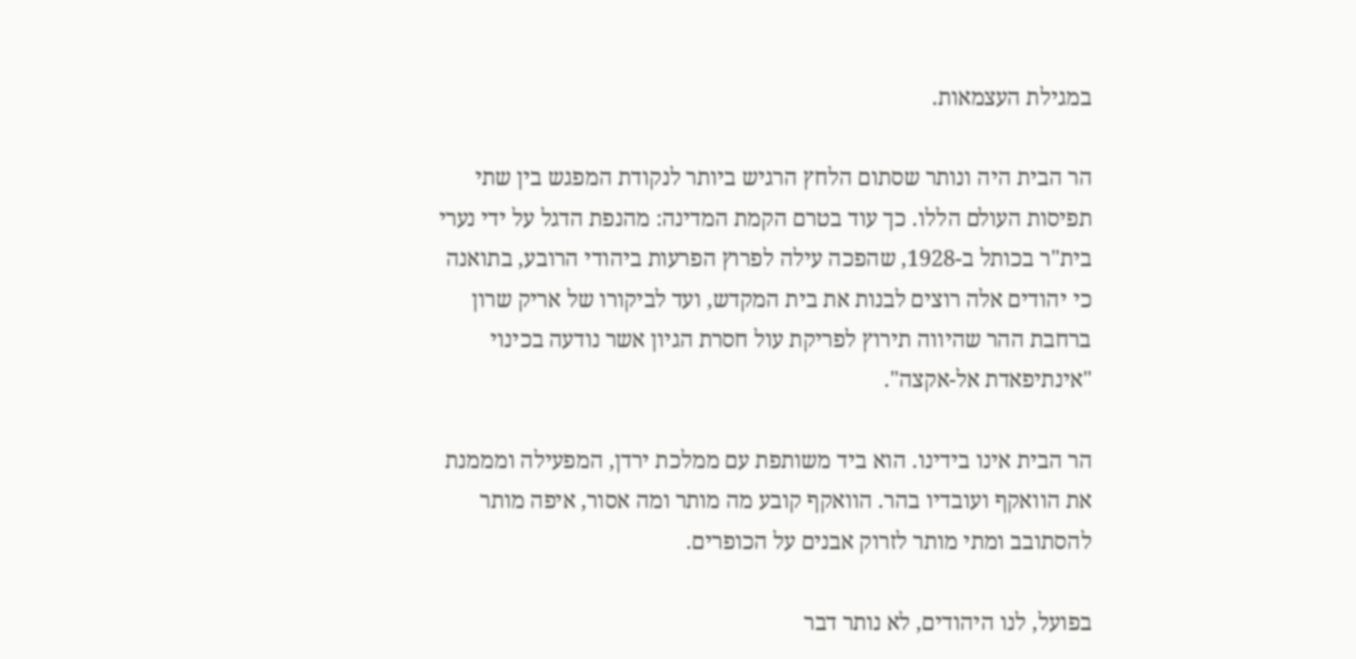במגילת העצמאות.

הר הבית היה ונותר שסתום הלחץ הרגיש ביותר לנקודת המפגש בין שתי תפיסות העולם הללו. כך עוד בטרם הקמת המדינה: מהנפת הדגל על ידי נערי בית"ר בכותל ב-1928, שהפכה עילה לפרוץ הפרעות ביהודי הרובע, בתואנה כי יהודים אלה רוצים לבנות את בית המקדש, ועד לביקורו של אריק שרון ברחבת ההר שהיווה תירוץ לפריקת עול חסרת הגיון אשר נודעה בכינוי "אינתיפאדת אל-אקצה".

הר הבית אינו בידינו. הוא ביד משותפת עם ממלכת ירדן, המפעילה ומממנת את הוואקף ועובדיו בהר. הוואקף קובע מה מותר ומה אסור, איפה מותר להסתובב ומתי מותר לזרוק אבנים על הכופרים.

בפועל, לנו היהודים, לא נותר דבר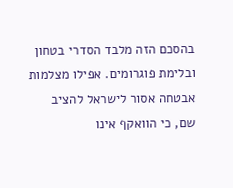בהסכם הזה מלבד הסדרי בטחון ובלימת פוגרומים. אפילו מצלמות אבטחה אסור לישראל להציב שם, כי הוואקף אינו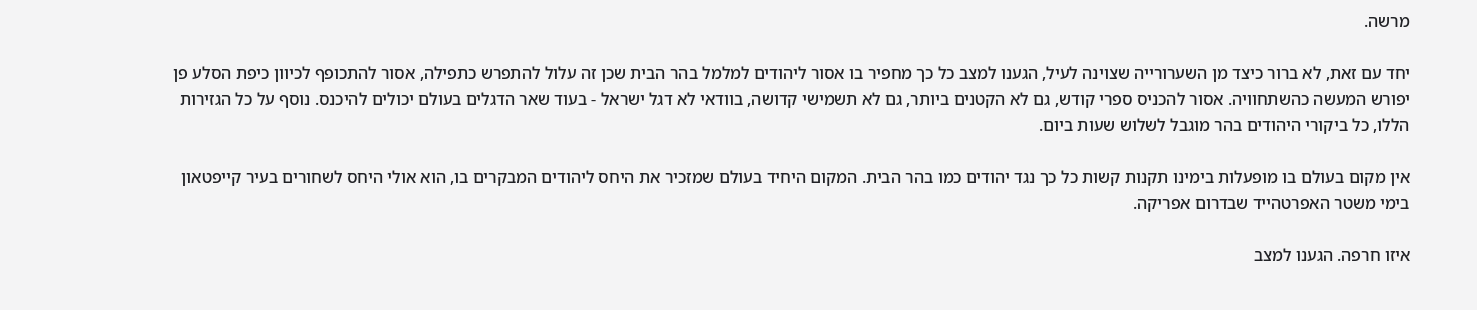מרשה.

יחד עם זאת, לא ברור כיצד מן השערורייה שצוינה לעיל, הגענו למצב כל כך מחפיר בו אסור ליהודים למלמל בהר הבית שכן זה עלול להתפרש כתפילה, אסור להתכופף לכיוון כיפת הסלע פן יפורש המעשה כהשתחוויה. אסור להכניס ספרי קודש, גם לא הקטנים ביותר, גם לא תשמישי קדושה, בוודאי לא דגל ישראל - בעוד שאר הדגלים בעולם יכולים להיכנס. נוסף על כל הגזירות הללו, כל ביקורי היהודים בהר מוגבל לשלוש שעות ביום.

אין מקום בעולם בו מופעלות בימינו תקנות קשות כל כך נגד יהודים כמו בהר הבית. המקום היחיד בעולם שמזכיר את היחס ליהודים המבקרים בו, הוא אולי היחס לשחורים בעיר קייפטאון בימי משטר האפרטהייד שבדרום אפריקה.

איזו חרפה. הגענו למצב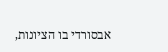אבסורדי בו הציונות,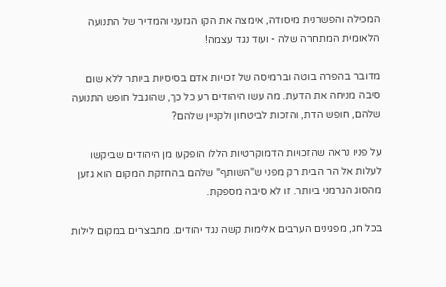המכילה והפשרנית מיסודה, אימצה את הקו הגזעני והמדיר של התנועה הלאומית המתחרה שלה - ועוד נגד עצמה!

מדובר בהפרה בוטה וברמיסה של זכויות אדם בסיסיות ביותר ללא שום סיבה מניחה את הדעת. מה עשו היהודים רע כל כך, שהוגבל חופש התנועה שלהם, חופש הדת, והזכות לביטחון ולקניין שלהם?

על פניו נראה שהזכויות הדמוקרטיות הללו הופקעו מן היהודים שביקשו לעלות אל הר הבית רק מפני ש"השותף" שלהם בהחזקת המקום הוא גזען מהסוג הגרמני ביותר. זו לא סיבה מספקת.

בכל חג, מפגינים הערבים אלימות קשה נגד יהודים. מתבצרים במקום לילות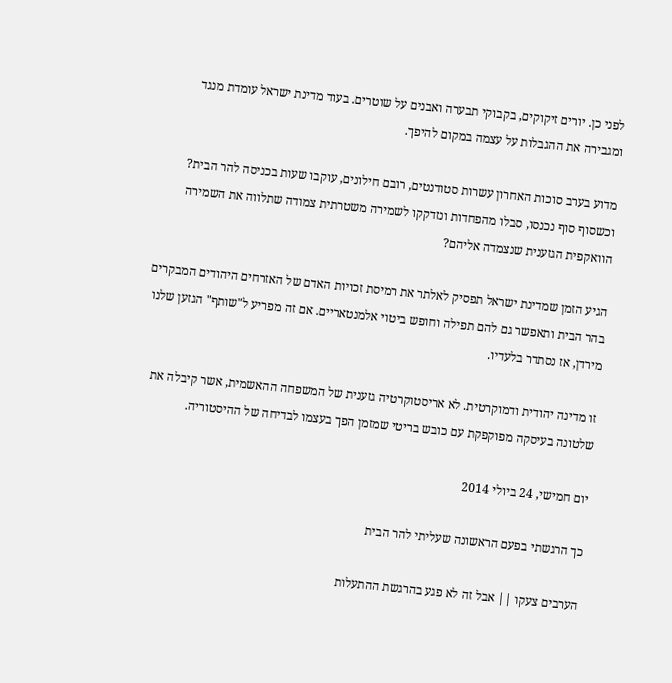לפני כן. יורים זיקוקים, בקבוקי תבערה ואבנים על שוטרים. בעוד מדינת ישראל עומדת מנגד ומגבירה את ההגבלות על עצמה במקום להיפך.

מדוע בערב סוכות האחרון עשרות סטודנטים, רובם חילונים, עוקבו שעות בכניסה להר הבית? וכשסוף סוף נכנסו, סבלו מהפחדות ונזדקקו לשמירה משטרתית צמודה שתלווה את השמירה הוואקפית הגזענית שנצמדה אליהם?

הגיע הזמן שמדינת ישראל תפסיק לאלתר את רמיסת זכויות האדם של האזרחים היהודים המבקרים בהר הבית ותאפשר גם להם תפילה וחופש ביטוי אלמנטאריים. אם זה מפריע ל"שותף" הגזען שלנו מירדן, אז נסתדר בלעדיו.

זו מדינה יהודית ודמוקרטית. לא אריסטוקרטיה גזענית של המשפחה ההאשמית, אשר קיבלה את שלטונה בעיסקה מפוקפקת עם כובש בריטי שמזמן הפך בעצמו לבדיחה של ההיסטוריה.

יום חמישי, 24 ביולי 2014

כך הרגשתי בפעם הראשונה שעליתי להר הבית

הערבים צעקו || אבל זה לא פגע בהרגשת ההתעלות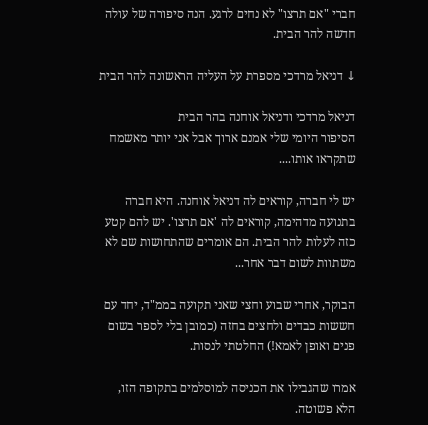חברי "אם תרצו" לא נחים לרגע. הנה סיפורה של עולה חדשה להר הבית.

↓ דניאל מרדכי מספרת על העליה הראשונה להר הבית

דניאל מרדכי ודניאל אוחנה בהר הבית
הסיפור היומי שלי אמנם ארוך אבל אני יותר מאשמח שתקראו אותו....

יש לי חברה, קוראים לה דניאל אוחנה. היא חברה בתנועה מדהימה, קוראים לה 'אם תרצו'. יש להם קטע כזה לעלות להר הבית. הם אומרים שהתחושות שם לא משתוות לשום דבר אחר...

הבוקר, אחרי שבוע וחצי שאני תקועה בממ"ד, יחד עם חששות כבדים ולחצים בחזה (כמובן בלי לספר בשום פנים ואופן לאמא!) החלטתי לנסות.

אמרו שהגבילו את הכניסה למוסלמים בתקופה הזו, הלא פשוטה.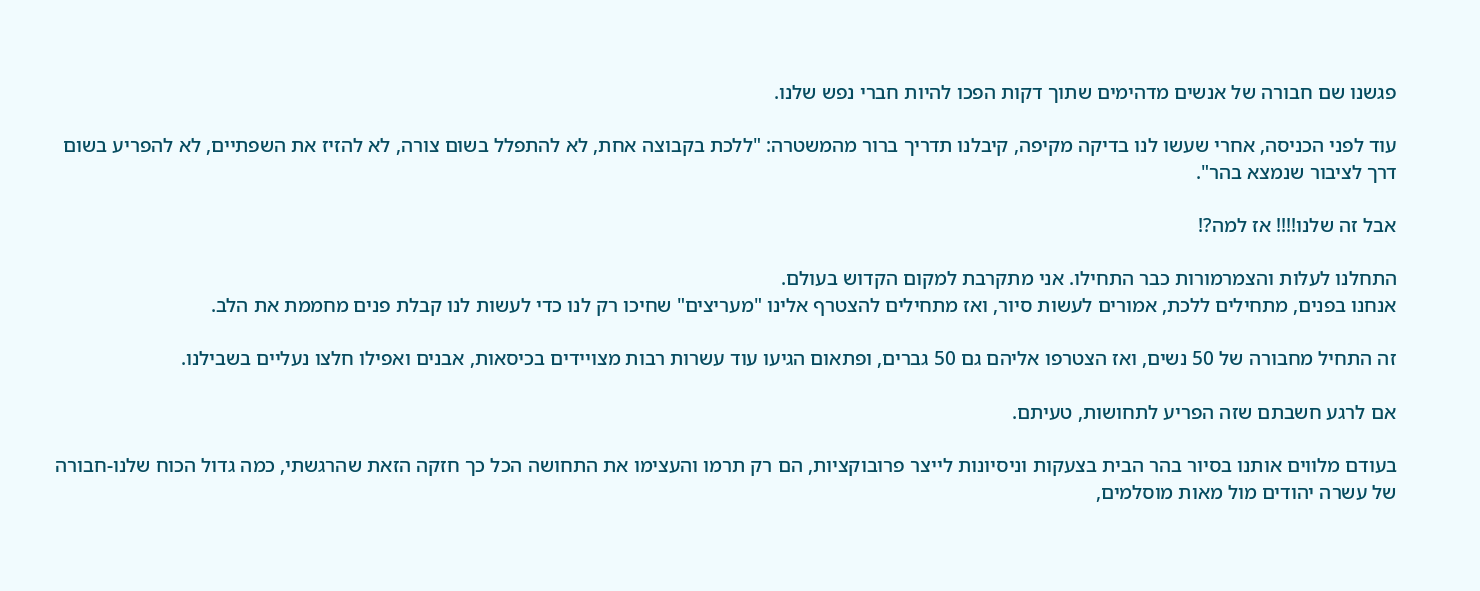פגשנו שם חבורה של אנשים מדהימים שתוך דקות הפכו להיות חברי נפש שלנו.

עוד לפני הכניסה, אחרי שעשו לנו בדיקה מקיפה, קיבלנו תדריך ברור מהמשטרה: "ללכת בקבוצה אחת, לא להתפלל בשום צורה, לא להזיז את השפתיים, לא להפריע בשום דרך לציבור שנמצא בהר".

אבל זה שלנו!!!! אז למה?!

התחלנו לעלות והצמרמורות כבר התחילו. אני מתקרבת למקום הקדוש בעולם.
אנחנו בפנים, מתחילים ללכת, אמורים לעשות סיור, ואז מתחילים להצטרף אלינו "מעריצים" שחיכו רק לנו כדי לעשות לנו קבלת פנים מחממת את הלב.

זה התחיל מחבורה של 50 נשים, ואז הצטרפו אליהם גם 50 גברים, ופתאום הגיעו עוד עשרות רבות מצויידים בכיסאות, אבנים ואפילו חלצו נעליים בשבילנו.

אם לרגע חשבתם שזה הפריע לתחושות, טעיתם.

בעודם מלווים אותנו בסיור בהר הבית בצעקות וניסיונות לייצר פרובוקציות, הם רק תרמו והעצימו את התחושה הכל כך חזקה הזאת שהרגשתי, כמה גדול הכוח שלנו-חבורה של עשרה יהודים מול מאות מוסלמים,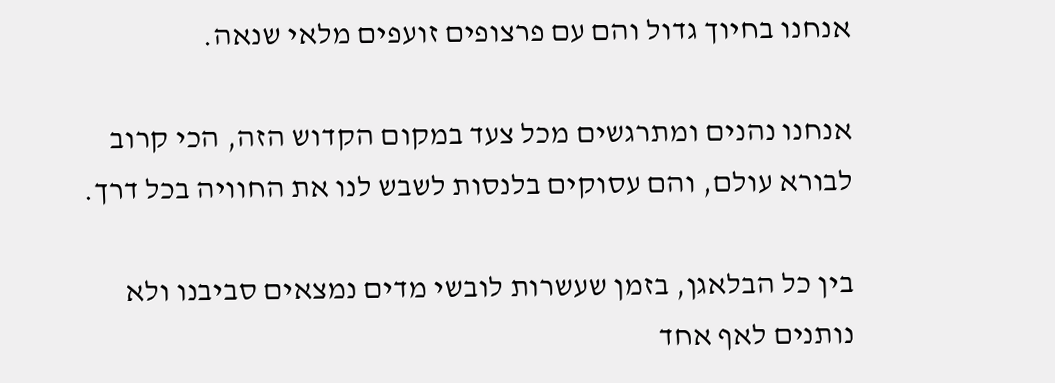אנחנו בחיוך גדול והם עם פרצופים זועפים מלאי שנאה.

אנחנו נהנים ומתרגשים מכל צעד במקום הקדוש הזה, הכי קרוב לבורא עולם, והם עסוקים בלנסות לשבש לנו את החוויה בכל דרך.

בין כל הבלאגן, בזמן שעשרות לובשי מדים נמצאים סביבנו ולא נותנים לאף אחד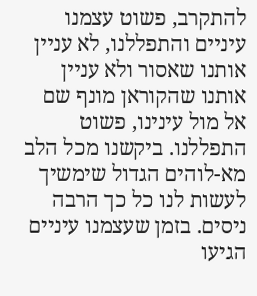להתקרב, פשוט עצמנו עיניים והתפללנו, לא עניין אותנו שאסור ולא עניין אותנו שהקוראן מונף שם אל מול עינינו, פשוט התפללנו. ביקשנו מכל הלב מא-לוהים הגדול שימשיך לעשות לנו כל כך הרבה ניסים. בזמן שעצמנו עיניים הגיעו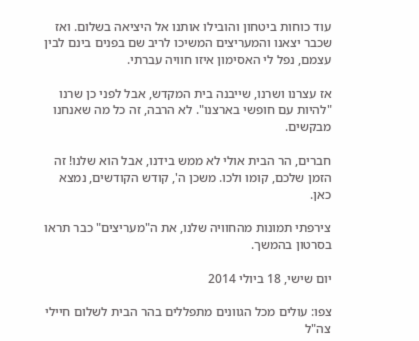עוד כוחות ביטחון והובילו אותנו אל היציאה בשלום. ואז שכבר יצאנו והמעריצים המשיכו לריב שם בפנים בינם לבין עצמם, נפל לי האסימון איזו חוויה עברתי.

אז עצרנו ושרנו, שייבנה בית המקדש, אבל לפני כן שרנו "להיות עם חופשי בארצנו". לא הרבה, זה כל מה שאנחנו מבקשים.

חברים, הר הבית אולי לא ממש בידנו, אבל הוא שלנו! זה הזמן שלכם, קומו ולכו. משכן ה', קודש הקודשים, נמצא כאן.

צירפתי תמונות מהחוויה שלנו, את ה"מעריצים" כבר תראו בסרטון בהמשך.

יום שישי, 18 ביולי 2014

צפו: עולים מכל הגוונים מתפללים בהר הבית לשלום חיילי צה"ל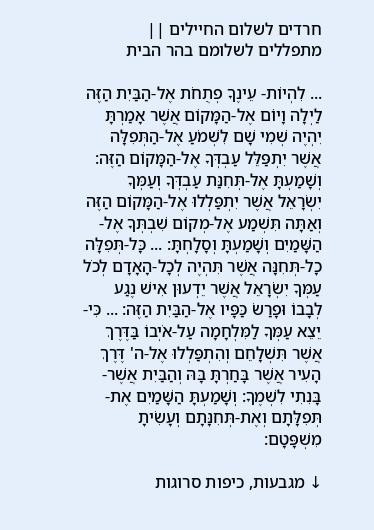חרדים לשלום החיילים || מתפללים לשלומם בהר הבית

... לִהְיוֹת- עֵינֶךָ פְתֻחֹת אֶל-הַבַּיִת הַזֶּה לַיְלָה וָיוֹם אֶל-הַמָּקוֹם אֲשֶׁר אָמַרְתָּ יִהְיֶה שְׁמִי שָׁם לִשְׁמֹעַ אֶל-הַתְּפִלָּה אֲשֶׁר יִתְפַּלֵּל עַבְדְּךָ אֶל-הַמָּקוֹם הַזֶּה: וְשָׁמַעְתָּ אֶל-תְּחִנַּת עַבְדְּךָ וְעַמְּךָ יִשְׂרָאֵל אֲשֶׁר יִתְפַּלְלוּ אֶל-הַמָּקוֹם הַזֶּה וְאַתָּה תִּשְׁמַע אֶל-מְקוֹם שִׁבְתְּךָ אֶל-הַשָּׁמַיִם וְשָׁמַעְתָּ וְסָלָחְתָּ: ... כָּל-תְּפִלָּה כָל-תְּחִנָּה אֲשֶׁר תִּהְיֶה לְכָל-הָאָדָם לְכֹל עַמְּךָ יִשְׂרָאֵל אֲשֶׁר יֵדְעוּן אִישׁ נֶגַע לְבָבוֹ וּפָרַשׂ כַּפָּיו אֶל-הַבַּיִת הַזֶּה: ... כִּי-יֵצֵא עַמְּךָ לַמִּלְחָמָה עַל-אֹיְבוֹ בַּדֶּרֶךְ אֲשֶׁר תִּשְׁלָחֵם וְהִתְפַּלְלוּ אֶל-ה' דֶּרֶךְ הָעִיר אֲשֶׁר בָּחַרְתָּ בָּהּ וְהַבַּיִת אֲשֶׁר-בָּנִתִי לִשְׁמֶךָ: וְשָׁמַעְתָּ הַשָּׁמַיִם אֶת-תְּפִלָּתָם וְאֶת-תְּחִנָּתָם וְעָשִׂיתָ מִשְׁפָּטָם:

↓ מגבעות, כיפות סרוגות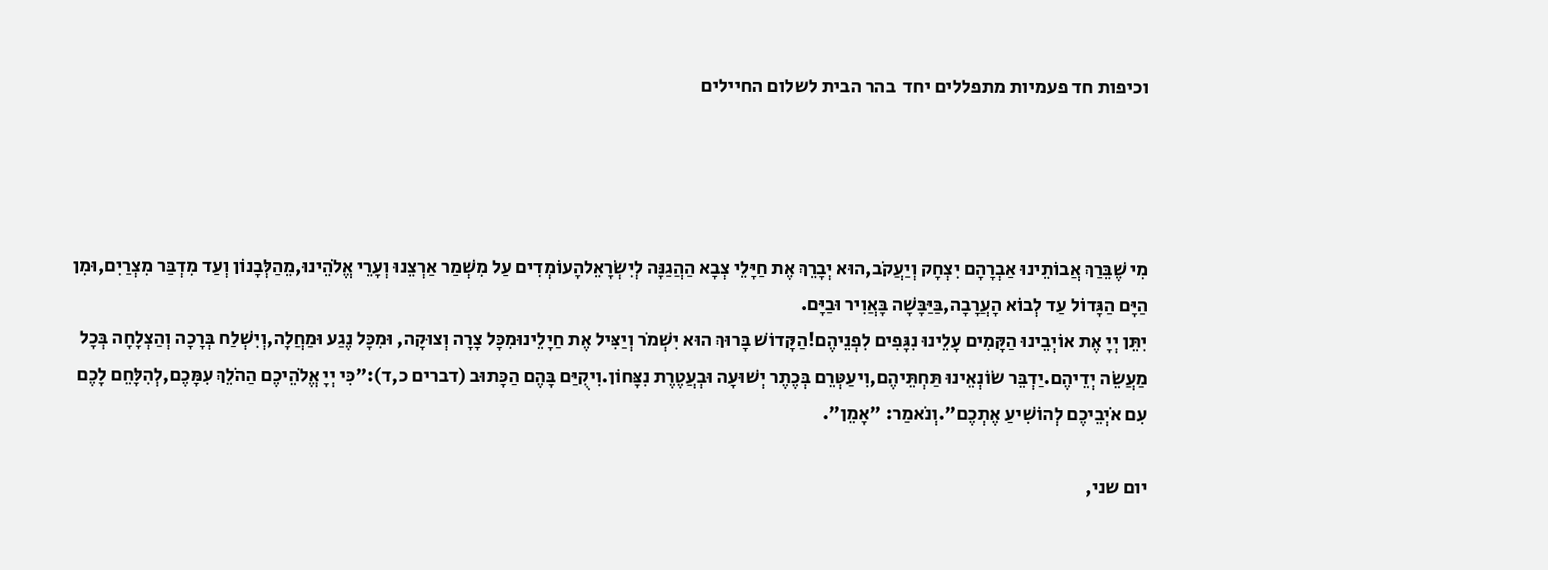וכיפות חד פעמיות מתפללים יחד  בהר הבית לשלום החיילים




מִי שֶׁבֵּרַךְ אֲבוֹתֵינוּ אַבְרָהָם יִצְחָק וְיַעֲקֹב,הוּא יְבָרֵךְ אֶת חַיָּלֵי צְבָא הַהֲגַנָּה לְיִשְׂרָאֵלהָעוֹמְדִים עַל מִשְׁמַר אַרְצֵנוּ וְעָרֵי אֱלֹהֵינוּ,מֵהַלְּבָנוֹן וְעַד מִדְבַּר מִצְרַיִם,וּמִן הַיָּם הַגָּדוֹל עַד לְבוֹא הָעֲרָבָה,בַּיַּבָּשָׁה בָּאֲוִיר וּבַיָּם.
יִתֵּן יְיָ אֶת אוֹיְבֵינוּ הַקָּמִים עָלֵינוּ נִגָּפִים לִפְנֵיהֶם!הַקָּדוֹשׁ בָּרוּךְ הוּא יִשְׁמֹר וְיַצִּיל אֶת חַיָלֵינוּמִכׇּל צָרָה וְצוּקָה, וּמִכׇּל נֶגַע וּמַחֲלָה,וְיִשְׁלַח בְּרָכָה וְהַצְלָחָה בְּכָל מַעֲשֵׂה יְדֵיהֶם.יַדְבֵּר שׂוֹנְאֵינוּ תַּחְתֵּיהֶם,וִיעַטְּרֵם בְּכֶתֶר יְשׁוּעָה וּבְעֲטֶרֶת נִצָּחוֹן.וִיקֻיַּם בָּהֶם הַכָּתוּב (דברים כ,ד):"כִּי יְיָ אֱלֹהֵיכֶם הַהֹלֵךְ עִמָּכֶם,לְהִלָּחֵם לָכֶם עִם אֹיְבֵיכֶם לְהוֹשִׁיעַ אֶתְכֶם".וְנֹאמַר: "אָמֵן".

יום שני,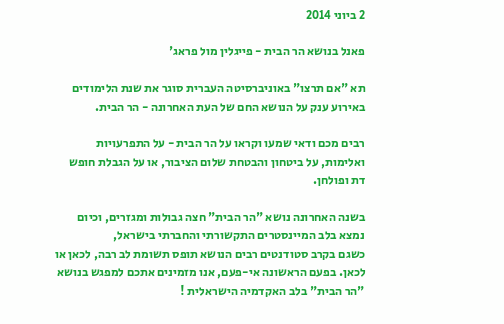2 ביוני 2014

פאנל בנושא הר הבית - פייגלין מול פראג'

תא "אם תרצו" באוניברסיטה העברית סוגר את שנת הלימודים באירוע ענק על הנושא החם של העת האחרונה - הר הבית.

רבים מכם ודאי שמעו וקראו על הר הבית - על התפרעויות ואלימות, על ביטחון והבטחת שלום הציבור, או על הגבלת חופש דת ופולחן.

בשנה האחרונה נושא "הר הבית" חצה גבולות ומגזרים, וכיום נמצא בלב המיינסטרים התקשורתי והחברתי בישראל,
כשגם בקרב סטודנטים רבים הנושא תופס תשומת לב רבה, לכאן או לכאן. בפעם הראשונה אי-פעם, אנו מזמינים אתכם למפגש בנושא "הר הבית" בלב האקדמיה הישראלית !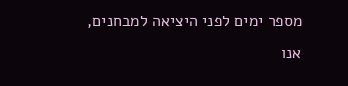מספר ימים לפני היציאה למבחנים, אנו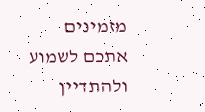מזמינים אתכם לשמוע ולהתדיין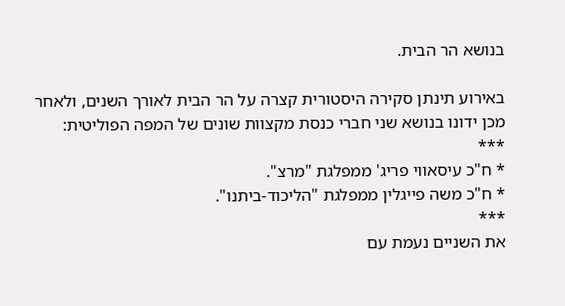בנושא הר הבית.

באירוע תינתן סקירה היסטורית קצרה על הר הבית לאורך השנים, ולאחר מכן ידונו בנושא שני חברי כנסת מקצוות שונים של המפה הפוליטית:
***
* ח"כ עיסאווי פריג' ממפלגת "מרצ".
* ח"כ משה פייגלין ממפלגת "הליכוד-ביתנו".
***
את השניים נעמת עם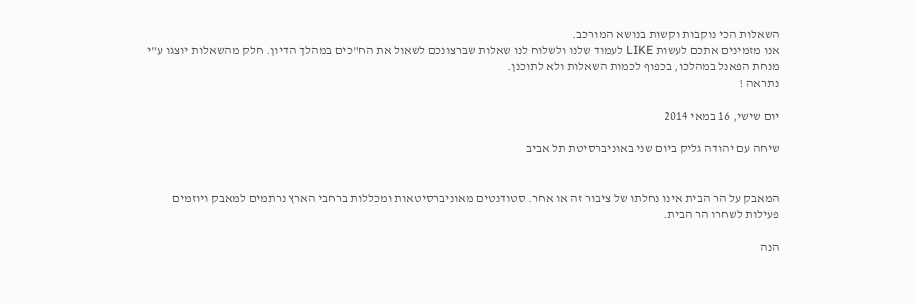השאלות הכי נוקבות וקשות בנושא המורכב.
אנו מזמינים אתכם לעשות LIKE לעמוד שלנו ולשלוח לנו שאלות שברצונכם לשאול את הח"כים במהלך הדיון. חלק מהשאלות יוצגו ע"י מנחת הפאנל במהלכו, בכפוף לכמות השאלות ולא לתוכנן.
נתראה !

יום שישי, 16 במאי 2014

שיחה עם יהודה גליק ביום שני באוניברסיטת תל אביב


המאבק על הר הבית אינו נחלתו של ציבור זה או אחר. סטודנטים מאוניברסיטאות ומכללות ברחבי הארץ נרתמים למאבק ויוזמים פעילות לשחרו הר הבית.

הנה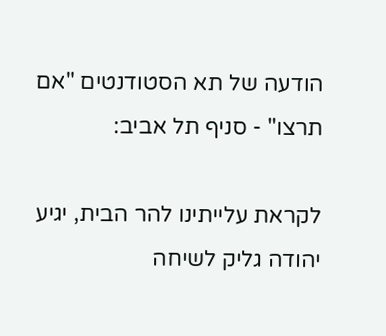הודעה של תא הסטודנטים "אם תרצו" - סניף תל אביב:

לקראת עלייתינו להר הבית, יגיע יהודה גליק לשיחה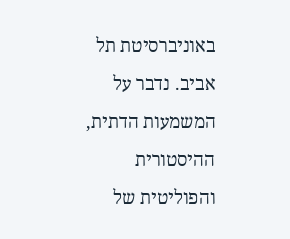באוניברסיטת תל אביב. נדבר על המשמעות הדתית, ההיסטורית והפוליטית של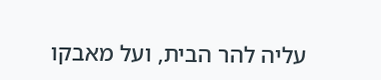עליה להר הבית, ועל מאבקו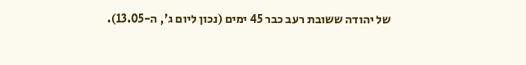של יהודה ששובת רעב כבר 45 ימים (נכון ליום ג', ה-13.05).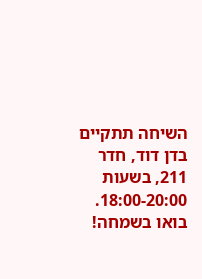השיחה תתקיים בדן דוד, חדר 211, בשעות 18:00-20:00. בואו בשמחה!